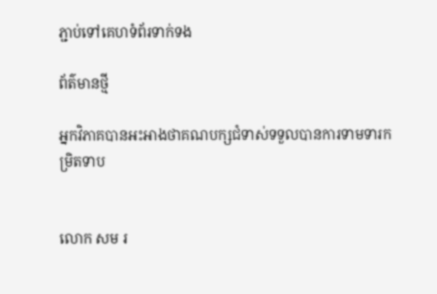ភ្ជាប់ទៅគេហទំព័រទាក់ទង

ព័ត៌មានថ្មី

អ្នកវិភាគបានអះអាងថាគណបក្សជំទាស់ទទួលបានការទាមទារកម្រិតទាប


លោក សម រ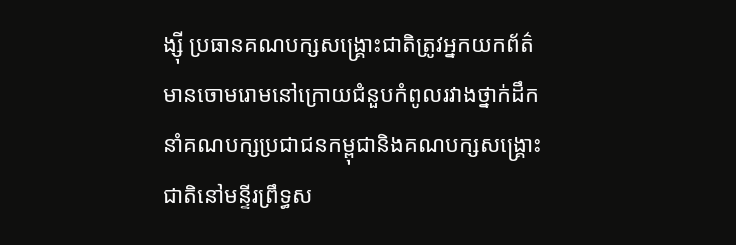ង្ស៊ី ប្រធានគណបក្សសង្គ្រោះជាតិត្រូវអ្នកយកព័ត៌មានចោមរោមនៅក្រោយជំនួបកំពូលរវាងថ្នាក់ដឹកនាំគណបក្សប្រជាជនកម្ពុជានិងគណបក្សសង្គ្រោះជាតិនៅមន្ទីរព្រឹទ្ធស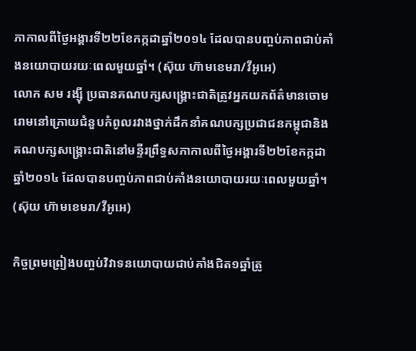ភាកាលពីថ្ងៃអង្គារទី២២ខែកក្កដាឆ្នាំ២០១៤ ដែលបានបញ្ចប់ភាពជាប់គាំងនយោបាយរយៈពេលមួយឆ្នាំ។ (ស៊ុយ ហ៊ាមខេមរា/វីអូអេ)
លោក សម រង្ស៊ី ប្រធានគណបក្សសង្គ្រោះជាតិត្រូវអ្នកយកព័ត៌មានចោមរោមនៅក្រោយជំនួបកំពូលរវាងថ្នាក់ដឹកនាំគណបក្សប្រជាជនកម្ពុជានិងគណបក្សសង្គ្រោះជាតិនៅមន្ទីរព្រឹទ្ធសភាកាលពីថ្ងៃអង្គារទី២២ខែកក្កដាឆ្នាំ២០១៤ ដែលបានបញ្ចប់ភាពជាប់គាំងនយោបាយរយៈពេលមួយឆ្នាំ។ (ស៊ុយ ហ៊ាមខេមរា/វីអូអេ)

កិច្ចព្រមព្រៀងបញ្ចប់វិវាទនយោបាយជាប់គាំងជិត១ឆ្នាំត្រូ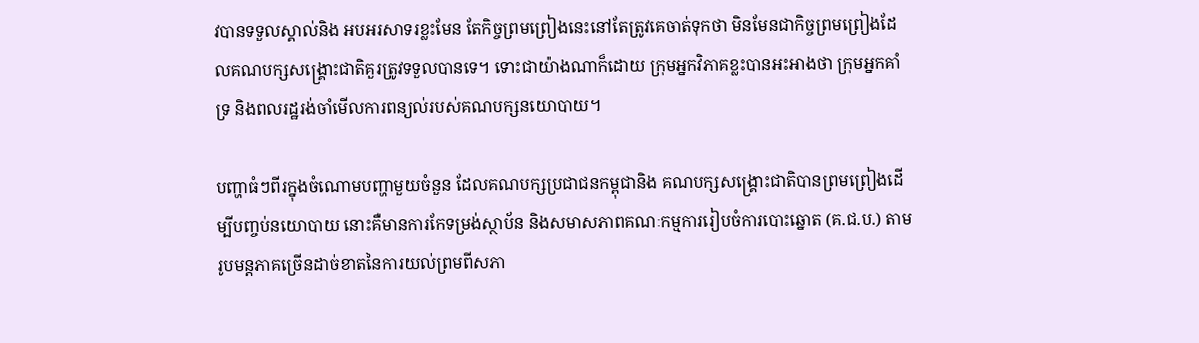វបានទទួលស្គាល់និង អបអរសាទរខ្លះមែន តែកិច្ចព្រមព្រៀងនេះនៅតែត្រូវគេចាត់ទុកថា មិនមែនជាកិច្ចព្រមព្រៀងដែលគណបក្សសង្គ្រោះជាតិគួរត្រូវទទួលបានទេ។ ទោះជាយ៉ាងណាក៏ដោយ ក្រុមអ្នកវិភាគខ្លះបានអះអាងថា ក្រុមអ្នកគាំទ្រ និងពលរដ្ឋរង់ចាំមើលការពន្យល់របស់គណបក្សនយោបាយ។

បញ្ហាធំៗពីរក្នុងចំណោមបញ្ហាមួយចំនួន ដែលគណបក្សប្រជាជនកម្ពុជានិង គណបក្សសង្គ្រោះជាតិបានព្រមព្រៀងដើម្បីបញ្ចប់នយោបាយ នោះគឺមានការកែទម្រង់ស្ថាប័ន និងសមាសភាពគណៈកម្មការរៀបចំការបោះឆ្នោត (គ.ជ.ប.) តាមរូបមន្តភាគច្រើនដាច់ខាតនៃការយល់ព្រមពីសភា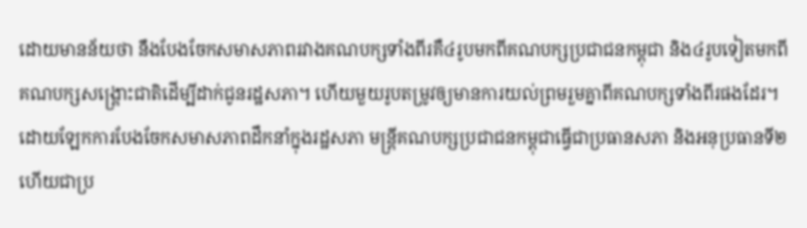ដោយមានន័យថា នឹងបែងចែកសមាសភាពរវាងគណបក្សទាំងពីរគឺ៤រូបមកពីគណបក្សប្រជាជនកម្ពុជា និង៤រូបទៀតមកពីគណបក្សសង្គ្រោះជាតិដើម្បីដាក់ជូនរដ្ឋសភា។ ហើយមួយរូបតម្រូវឲ្យមានការយល់ព្រមរួមគ្នាពីគណបក្សទាំងពីរផងដែរ។ ដោយឡែកការបែងចែកសមាសភាពដឹកនាំក្នុងរដ្ឋសភា មន្ត្រីគណបក្សប្រជាជនកម្ពុជាធ្វើជាប្រធានសភា និងអនុប្រធានទី២ ហើយជាប្រ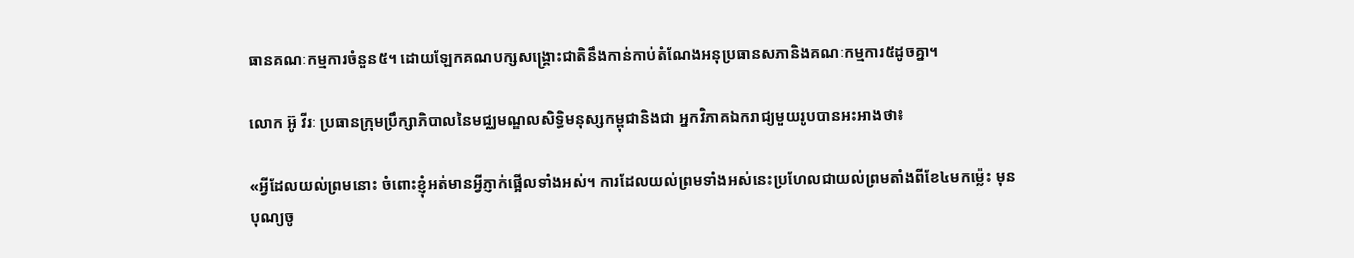ធានគណៈកម្មការចំនួន៥។ ដោយឡែកគណបក្សសង្គ្រោះជាតិនឹងកាន់កាប់តំណែងអនុប្រធានសភានិងគណៈកម្មការ៥ដូចគ្នា។

លោក អ៊ូ វីរៈ ប្រធានក្រុមប្រឹក្សាភិបាលនៃមជ្ឈមណ្ឌលសិទ្ធិមនុស្សកម្ពុជានិងជា អ្នកវិភាគឯករាជ្យមួយរូបបានអះអាងថា៖

«អ្វីដែលយល់ព្រមនោះ ចំពោះខ្ញុំអត់មានអ្វីភ្ញាក់ផ្អើលទាំងអស់។ ការដែលយល់ព្រមទាំងអស់នេះប្រហែលជាយល់ព្រមតាំងពីខែ៤មកម្ល៉េះ មុនបុណ្យចូ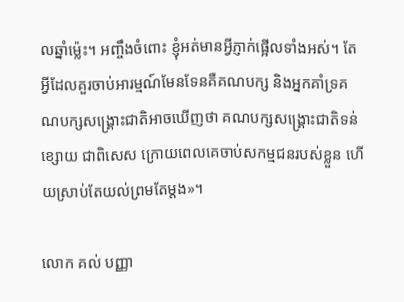លឆ្នាំម្ល៉េះ។ អញ្ចឹងចំពោះ ខ្ញុំអត់មានអ្វីភ្ញាក់ផ្អើលទាំងអស់។ តែអ្វីដែលគួរចាប់អារម្មណ៍មែនទែនគឺគណបក្ស និងអ្នកគាំទ្រគណបក្សសង្គ្រោះជាតិអាចឃើញថា គណបក្សសង្គ្រោះជាតិទន់ខ្សោយ ជាពិសេស ក្រោយពេលគេចាប់សកម្មជនរបស់ខ្លួន ហើយស្រាប់តែយល់ព្រមតែម្តង»។

លោក គល់ បញ្ញា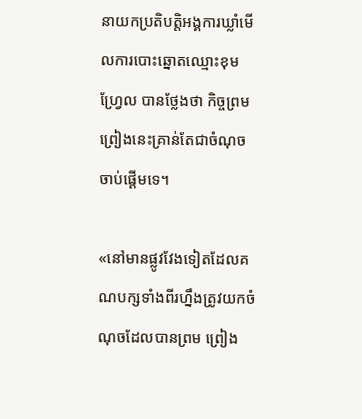នាយកប្រតិបត្តិអង្គការឃ្លាំមើលការបោះឆ្នោតឈ្មោះខុមហ្រ្វែល បានថ្លែងថា កិច្ចព្រមព្រៀងនេះគ្រាន់តែជាចំណុចចាប់ផ្តើមទេ។

«នៅមានផ្លូវវែងទៀតដែលគណបក្សទាំងពីរហ្នឹងត្រូវយកចំណុចដែលបានព្រម ព្រៀង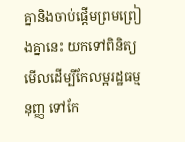គ្នានិងចាប់ផ្តើមព្រមព្រៀងគ្នានេះ យកទៅពិនិត្យមើលដើម្បីកែលម្អរដ្ឋធម្មនុញ្ញ ទៅកែ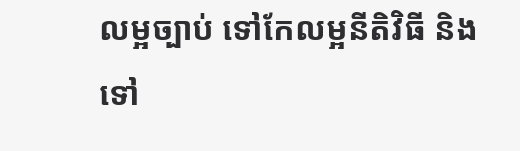លម្អច្បាប់ ទៅកែលម្អនីតិវិធី និងទៅ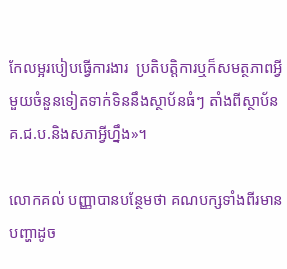កែលម្អរបៀបធ្វើការងារ  ប្រតិបត្តិការឬក៏សមត្ថភាពអ្វីមួយចំនួនទៀតទាក់ទិននឹងស្ថាប័នធំៗ តាំងពីស្ថាប័នគ.ជ.ប.និងសភាអ្វីហ្នឹង»។

លោកគល់ បញ្ញាបានបន្ថែមថា គណបក្សទាំងពីរមានបញ្ហាដូច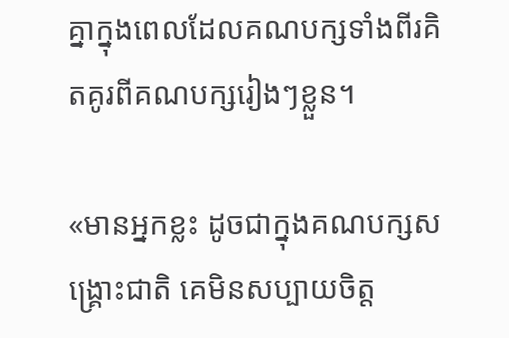គ្នាក្នុងពេលដែលគណបក្សទាំងពីរគិតគូរពីគណបក្សរៀងៗខ្លួន។

«មានអ្នកខ្លះ ដូចជាក្នុងគណបក្សសង្គ្រោះជាតិ គេមិនសប្បាយចិត្ត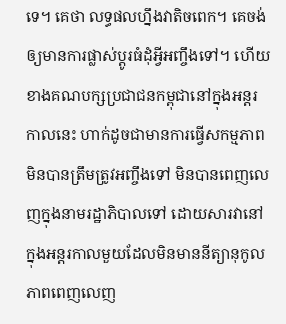ទេ។ គេថា លទ្ធផលហ្នឹងវាតិចពេក។ គេចង់ឲ្យមានការផ្លាស់ប្តូរធំដុំអ្វីអញ្ចឹងទៅ។ ហើយខាងគណបក្សប្រជាជនកម្ពុជានៅក្នុងអន្តរកាលនេះ ហាក់ដូចជាមានការធ្វើសកម្មភាពមិនបានត្រឹមត្រូវអញ្ចឹងទៅ មិនបានពេញលេញក្នុងនាមរដ្ឋាភិបាលទៅ ដោយសារវានៅក្នុងអន្តរកាលមួយដែលមិនមាននីត្យានុកូលភាពពេញលេញ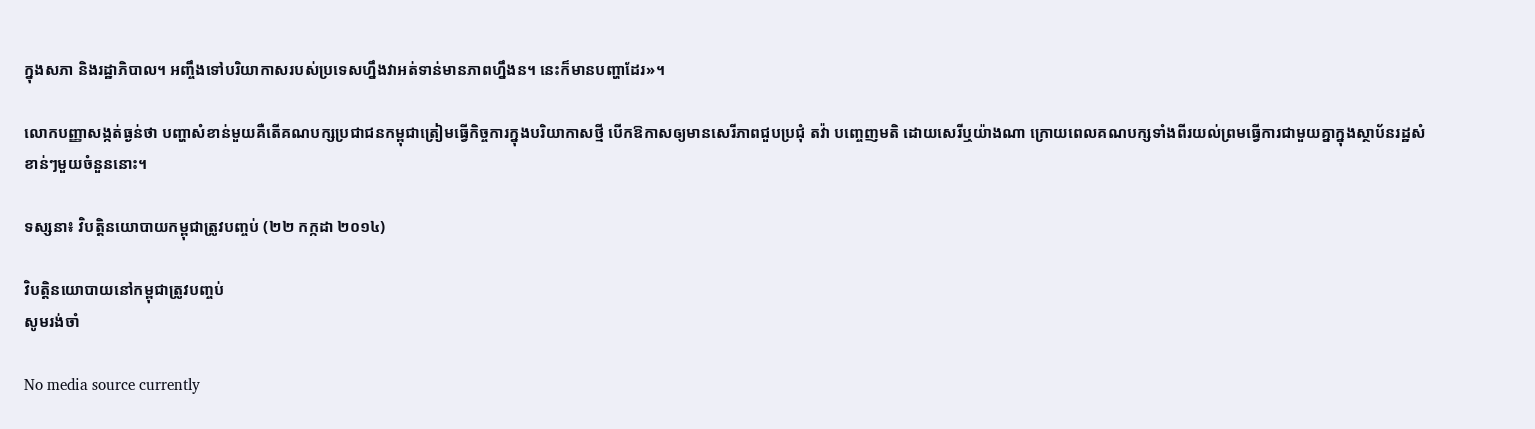ក្នុងសភា និងរដ្ឋាភិបាល។ អញ្ចឹងទៅបរិយាកាសរបស់ប្រទេសហ្នឹងវាអត់ទាន់មានភាពហ្នឹងន។ នេះក៏មានបញ្ហាដែរ»។

លោកបញ្ញាសង្កត់ធ្ងន់ថា បញ្ហាសំខាន់មួយគឺតើគណបក្សប្រជាជនកម្ពុជាត្រៀមធ្វើកិច្ចការក្នុងបរិយាកាសថ្មី បើកឱកាសឲ្យមានសេរីភាពជួបប្រជុំ តវ៉ា បញ្ចេញមតិ ដោយសេរីឬយ៉ាងណា ក្រោយពេលគណបក្សទាំងពីរយល់ព្រមធ្វើការជាមួយគ្នាក្នុងស្ថាប័នរដ្ឋសំខាន់ៗមួយចំនួននោះ។

ទស្សនា៖ វិបត្តិនយោបាយកម្ពុជាត្រូវបញ្ចប់ (២២ កក្កដា ២០១៤)

វិបត្តិនយោបាយនៅកម្ពុជាត្រូវបញ្ចប់
សូមរង់ចាំ

No media source currently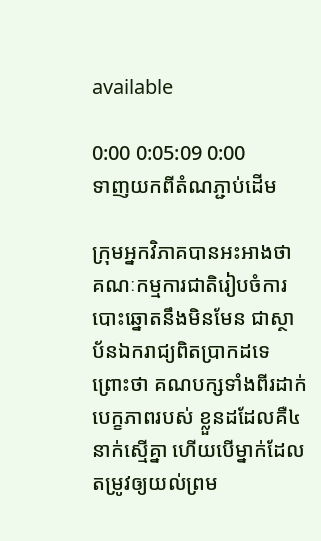available

0:00 0:05:09 0:00
ទាញយកពីតំណភ្ជាប់ដើម

ក្រុមអ្នកវិភាគបានអះអាងថា គណៈកម្មការជាតិរៀបចំការបោះឆ្នោតនឹងមិនមែន ជាស្ថាប័នឯករាជ្យពិតប្រាកដទេ ព្រោះថា គណបក្សទាំងពីរដាក់បេក្ខភាពរបស់ ខ្លួនដដែលគឺ៤នាក់ស្មើគ្នា ហើយបើម្នាក់ដែលតម្រូវឲ្យយល់ព្រម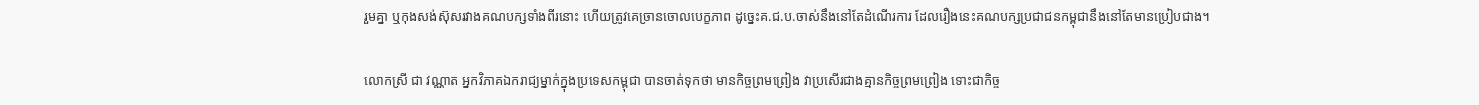រួមគ្នា ឬកុងសង់ស៊ុសរវាងគណបក្សទាំងពីរនោះ ហើយត្រូវគេច្រានចោលបេក្ខភាព ដូច្នេះគ.ជ.ប.ចាស់នឹងនៅតែដំណើរការ ដែលរឿងនេះគណបក្សប្រជាជនកម្ពុជានឹងនៅតែមានប្រៀបជាង។

លោកស្រី ជា វណ្ណាត អ្នកវិភាគឯករាជ្យម្នាក់ក្នុងប្រទេសកម្ពុជា បានចាត់ទុកថា មានកិច្ចព្រមព្រៀង វាប្រសើរជាងគ្មានកិច្ចព្រមព្រៀង ទោះជាកិច្ច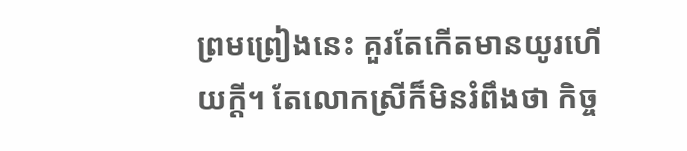ព្រមព្រៀងនេះ គួរតែកើតមានយូរហើយក្តី។ តែលោកស្រីក៏មិនរំពឹងថា កិច្ច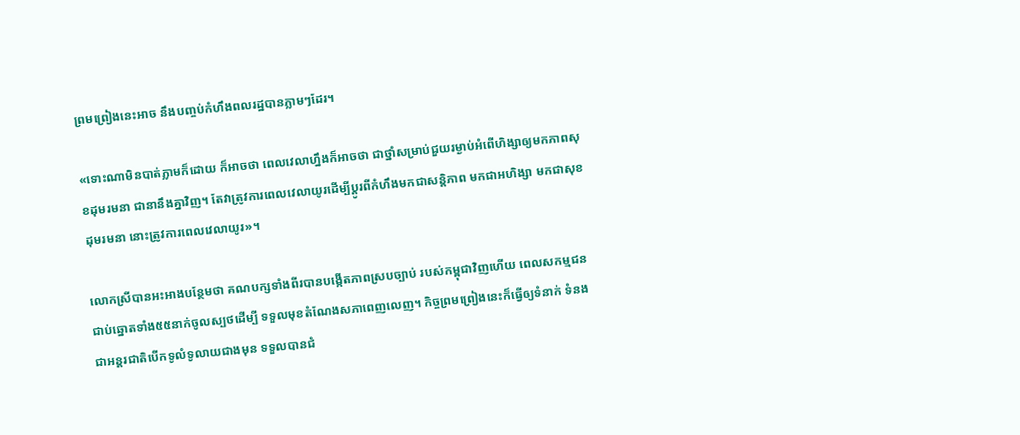ព្រមព្រៀងនេះអាច នឹងបញ្ចប់កំហឹងពលរដ្ឋបានភ្លាមៗដែរ។

«ទោះណាមិនបាត់ភ្លាមក៏ដោយ ក៏អាចថា ពេលវេលាហ្នឹងក៏អាចថា ជាថ្នាំសម្រាប់ជួយរម្ងាប់អំពើហិង្សាឲ្យមកភាពសុខដុមរមនា ជានានឹងគ្នាវិញ។ តែវាត្រូវការពេលវេលាយូរដើម្បីប្តូរពីកំហឹងមកជាសន្តិភាព មកជាអហិង្សា មកជាសុខដុមរមនា នោះត្រូវការពេលវេលាយូរ»។

លោកស្រីបានអះអាងបន្ថែមថា គណបក្សទាំងពីរបានបង្កើតភាពស្របច្បាប់ របស់កម្ពុជាវិញហើយ ពេលសកម្មជនជាប់ឆ្នោតទាំង៥៥នាក់ចូលស្បថដើម្បី ទទួលមុខតំណែងសភាពេញលេញ។ កិច្ចព្រមព្រៀងនេះក៏ធ្វើឲ្យទំនាក់ ទំនងជាអន្តរជាតិបើកទូលំទូលាយជាងមុន ទទួលបានជំ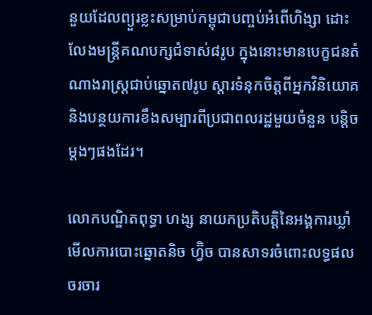នួយដែលព្យួរខ្លះសម្រាប់កម្ពុជាបញ្ចប់អំពើហិង្សា ដោះលែងមន្ត្រីគណបក្សជំទាស់៨រូប ក្នុងនោះមានបេក្ខជនតំណាងរាស្ត្រជាប់ឆ្នោត៧រូប ស្តារទំនុកចិត្តពីអ្នកវិនិយោគ និងបន្ថយការខឹងសម្បារពីប្រជាពលរដ្ឋមួយចំនួន បន្តិចម្តងៗផងដែរ។

លោកបណ្ឌិតពុទ្ធា ហង្ស នាយកប្រតិបត្តិនៃអង្គការឃ្លាំមើលការបោះឆ្នោតនិច ហ្វ៊ិច បានសាទរចំពោះលទ្ធផលចរចារ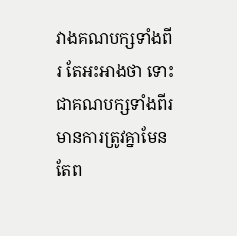វាងគណបក្សទាំងពីរ តែអះអាងថា ទោះជាគណបក្សទាំងពីរមានការត្រូវគ្នាមែន តែព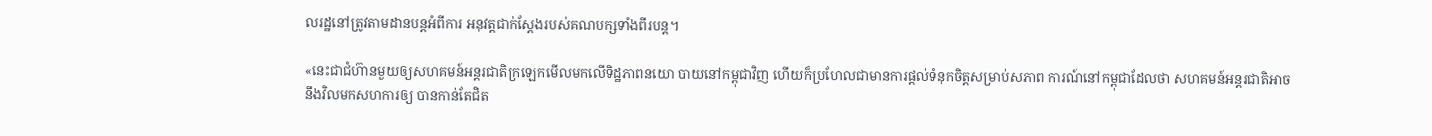លរដ្ឋនៅត្រូវតាមដានបន្តអំពីការ អនុវត្តជាក់ស្តែងរបស់គណបក្សទាំងពីរបន្ត។

«នេះជាជំហ៊ានមួយឲ្យសហគមន៍អន្តរជាតិក្រឡេកមើលមកលើទិដ្ឋភាពនយោ បាយនៅកម្ពុជាវិញ ហើយក៏ប្រហែលជាមានការផ្តល់ទំនុកចិត្តសម្រាប់សភាព ការណ៍នៅកម្ពុជាដែលថា សហគមន៍អន្តរជាតិអាចនឹងវិលមកសហការឲ្យ បានកាន់តែជិត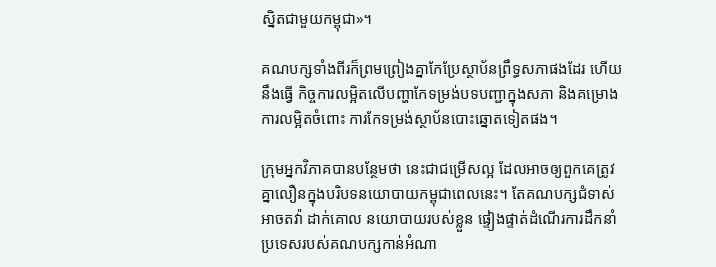ស្និតជាមួយកម្ពុជា»។

គណបក្សទាំងពីរក៏ព្រមព្រៀងគ្នាកែប្រែស្ថាប័នព្រឹទ្ធសភាផងដែរ ហើយនឹងធ្វើ កិច្ចការលម្អិតលើបញ្ហាកែទម្រង់បទបញ្ជាក្នុងសភា និងគម្រោងការលម្អិតចំពោះ ការកែទម្រង់ស្ថាប័នបោះឆ្នោតទៀតផង។

ក្រុមអ្នកវិភាគបានបន្ថែមថា នេះជាជម្រើសល្អ ដែលអាចឲ្យពួកគេត្រូវគ្នាលឿនក្នុងបរិបទនយោបាយកម្ពុជាពេលនេះ។ តែគណបក្សជំទាស់អាចតវ៉ា ដាក់គោល នយោបាយរបស់ខ្លួន ផ្ទៀងផ្ទាត់ដំណើរការដឹកនាំប្រទេសរបស់គណបក្សកាន់អំណា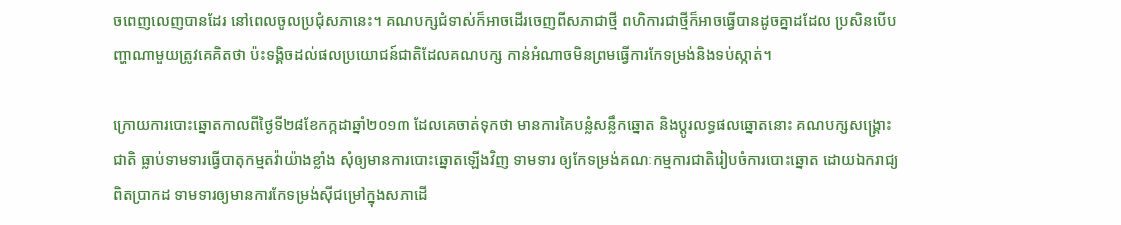ចពេញលេញបានដែរ នៅពេលចូលប្រជុំសភានេះ។ គណបក្សជំទាស់ក៏អាចដើរចេញពីសភាជាថ្មី ពហិការជាថ្មីក៏អាចធ្វើបានដូចគ្នាដដែល ប្រសិនបើបញ្ហាណាមួយត្រូវគេគិតថា ប៉ះទង្គិចដល់ផលប្រយោជន៍ជាតិដែលគណបក្ស កាន់អំណាចមិនព្រមធ្វើការកែទម្រង់និងទប់ស្កាត់។

ក្រោយការបោះឆ្នោតកាលពីថ្ងៃទី២៨ខែកក្កដាឆ្នាំ២០១៣ ដែលគេចាត់ទុកថា មានការគៃបន្លំសន្លឹកឆ្នោត និងប្តូរលទ្ធផលឆ្នោតនោះ គណបក្សសង្គ្រោះជាតិ ធ្លាប់ទាមទារធ្វើបាតុកម្មតវ៉ាយ៉ាងខ្លាំង សុំឲ្យមានការបោះឆ្នោតឡើងវិញ ទាមទារ ឲ្យកែទម្រង់គណៈកម្មការជាតិរៀបចំការបោះឆ្នោត ដោយឯករាជ្យពិតប្រាកដ ទាមទារឲ្យមានការកែទម្រង់ស៊ីជម្រៅក្នុងសភាដើ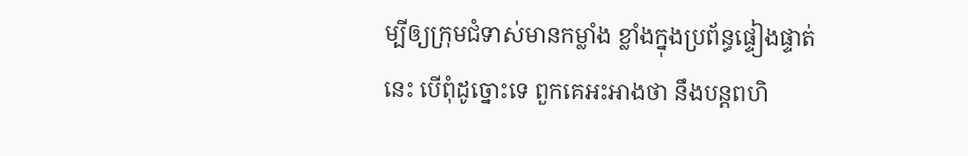ម្បីឲ្យក្រុមជំទាស់មានកម្លាំង ខ្លាំងក្នុងប្រព័ន្ធផ្ទៀងផ្ទាត់នេះ បើពុំដូច្នោះទេ ពួកគេអះអាងថា នឹងបន្តពហិ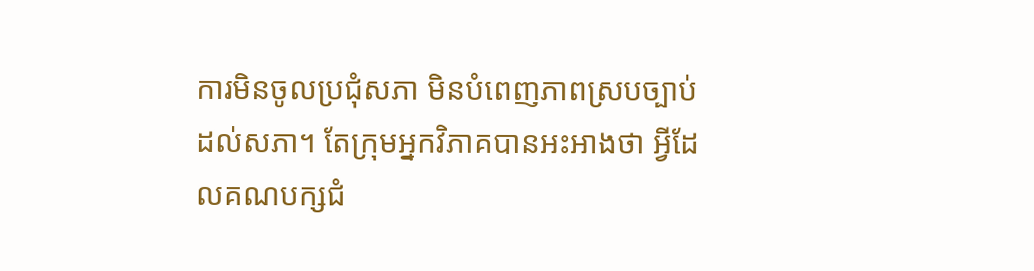ការមិនចូលប្រជុំសភា មិនបំពេញភាពស្របច្បាប់ដល់សភា។ តែក្រុមអ្នកវិភាគបានអះអាងថា អ្វីដែលគណបក្សជំ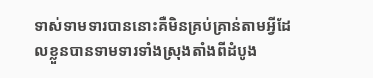ទាស់ទាមទារបាននោះគឺមិនគ្រប់គ្រាន់តាមអ្វីដែលខ្លួនបានទាមទារទាំងស្រុងតាំងពីដំបូង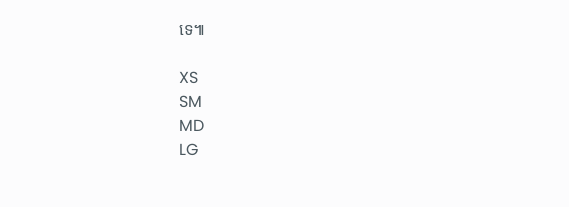ទេ៕

XS
SM
MD
LG